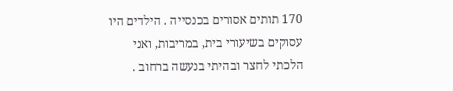170 תותים אסורים בכנסייה . הילדים היו עסוקים בשיעורי בית, במריבות, ואני הלכתי לחצר ובהיתי בנעשה ברחוב .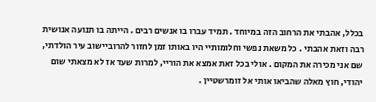בכלל, אהבתי את הרחוב הזה במיוחד . תמיד עברו בו אנשים רבים . הייתה בו תנועה אנושית רבה וזאת אהבתי . כל משאת נפשי וחלומותיי היו באותו זמן לחזור להרוביישוב עיר הולדתי, שם אני מכירה את המקום . אולי בכל זאת אמצא את הוריי, למרות שעד אז לא מצאתי שום יהודי, חוץ מאלה שהביאו אותי אל זומרשטיין .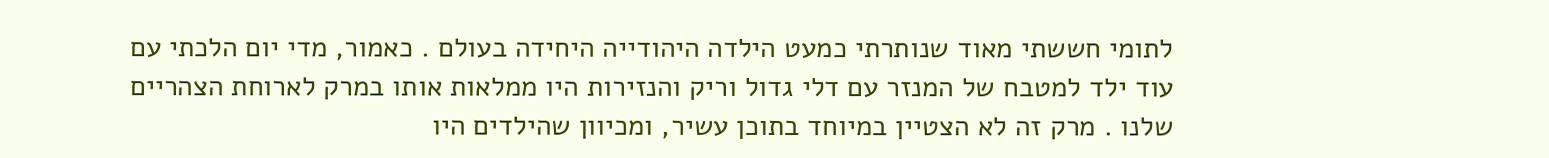לתומי חששתי מאוד שנותרתי כמעט הילדה היהודייה היחידה בעולם . כאמור, מדי יום הלכתי עם עוד ילד למטבח של המנזר עם דלי גדול וריק והנזירות היו ממלאות אותו במרק לארוחת הצהריים שלנו . מרק זה לא הצטיין במיוחד בתוכן עשיר, ומכיוון שהילדים היו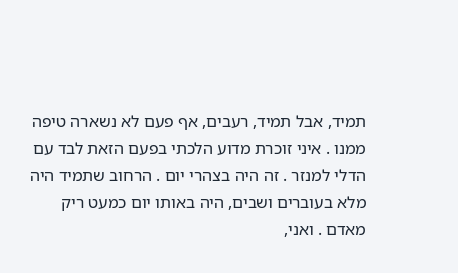תמיד, אבל תמיד, רעבים, אף פעם לא נשארה טיפה ממנו . איני זוכרת מדוע הלכתי בפעם הזאת לבד עם הדלי למנזר . זה היה בצהרי יום . הרחוב שתמיד היה מלא בעוברים ושבים, היה באותו יום כמעט ריק מאדם . ואני,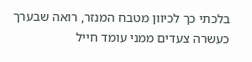בלכתי כך לכיוון מטבח המנזר, רואה שבערך כעשרה צעדים ממני עומד חייל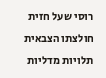רוסי שעל חזית חולצתו הצבאית תלויות מדליות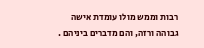רבות וממש מולו עומדת אישה גבוהה ורזה, והם מדברים ביניהם .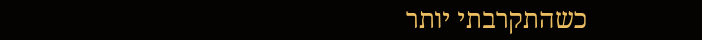כשהתקרבתי יותר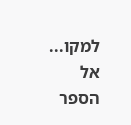למקו...
אל הספר